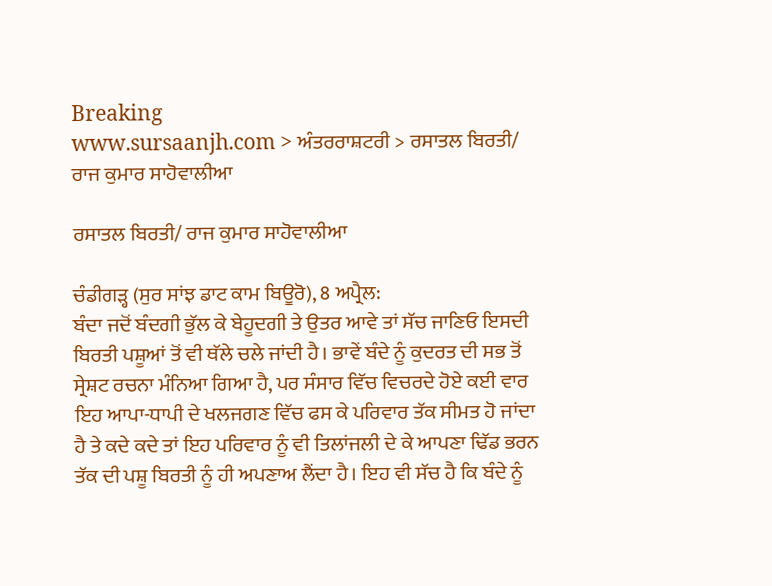Breaking
www.sursaanjh.com > ਅੰਤਰਰਾਸ਼ਟਰੀ > ਰਸਾਤਲ ਬਿਰਤੀ/ ਰਾਜ ਕੁਮਾਰ ਸਾਹੋਵਾਲੀਆ

ਰਸਾਤਲ ਬਿਰਤੀ/ ਰਾਜ ਕੁਮਾਰ ਸਾਹੋਵਾਲੀਆ

ਚੰਡੀਗੜ੍ਹ (ਸੁਰ ਸਾਂਝ ਡਾਟ ਕਾਮ ਬਿਊਰੋ), 8 ਅਪ੍ਰੈਲ:
ਬੰਦਾ ਜਦੋਂ ਬੰਦਗੀ ਭੁੱਲ ਕੇ ਬੇਹੂਦਗੀ ਤੇ ਉਤਰ ਆਵੇ ਤਾਂ ਸੱਚ ਜਾਣਿਓ ਇਸਦੀ ਬਿਰਤੀ ਪਸ਼ੂਆਂ ਤੋਂ ਵੀ ਥੱਲੇ ਚਲੇ ਜਾਂਦੀ ਹੈ। ਭਾਵੇਂ ਬੰਦੇ ਨੂੰ ਕੁਦਰਤ ਦੀ ਸਭ ਤੋਂ ਸ੍ਰੇਸ਼ਟ ਰਚਨਾ ਮੰਨਿਆ ਗਿਆ ਹੈ, ਪਰ ਸੰਸਾਰ ਵਿੱਚ ਵਿਚਰਦੇ ਹੋਏ ਕਈ ਵਾਰ ਇਹ ਆਪਾ-ਧਾਪੀ ਦੇ ਖਲਜਗਣ ਵਿੱਚ ਫਸ ਕੇ ਪਰਿਵਾਰ ਤੱਕ ਸੀਮਤ ਹੋ ਜਾਂਦਾ ਹੈ ਤੇ ਕਦੇ ਕਦੇ ਤਾਂ ਇਹ ਪਰਿਵਾਰ ਨੂੰ ਵੀ ਤਿਲਾਂਜਲੀ ਦੇ ਕੇ ਆਪਣਾ ਢਿੱਡ ਭਰਨ ਤੱਕ ਦੀ ਪਸ਼ੂ ਬਿਰਤੀ ਨੂੰ ਹੀ ਅਪਣਾਅ ਲੈਂਦਾ ਹੈ। ਇਹ ਵੀ ਸੱਚ ਹੈ ਕਿ ਬੰਦੇ ਨੂੰ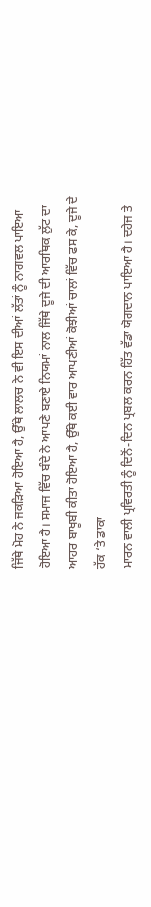ਜਿੱਥੇ ਮੋਹ ਨੇ ਜਕੜਿਆ ਹੋਇਆ ਹੈ, ਉੱਥੇ ਲਾਲਚ ਨੇ ਵੀ ਇਸ ਦੀਆਂ ਲੱਤਾਂ ਨੂੰ ਨਾਗਵਲ ਪਾਇਆ ਹੋਇਆ ਹੈ। ਸਮਾਜ ਵਿੱਚ ਬੰਦੇ ਨੇ ਆਪਣੇ ਬਣਾਏ ਨਿਯਮਾਂ ਨਾਲ ਜਿੱਥੇ ਦੂਜੇ ਦੀ ਆਰਥਿਕ ਲੁੱਟ ਦਾ ਆਹਰ ਬਾਖੂਬੀ ਕੀਤਾ ਹੋਇਆ ਹੈ, ਉੱਥੇ ਕਈ ਵਾਰ ਆਪਣੀਆਂ ਕੋਝੀਆਂ ਚਾਲਾਂ ਵਿੱਚ ਫਸ ਕੇ, ਦੂਜੇ ਦੇ ਹੱਕ ‘ਤੇ ਡਾਕਾ
ਮਾਰਨ ਵਾਲੀ ਪ੍ਰਵਿਰਤੀ ਨੂੰ ਦਿਨੋਂ-ਦਿਨ ਪ੍ਰਬਲ ਕਰਨ ਹਿੱਤ ਵੱਡਾ ਯੋਗਦਾਨ ਪਾਇਆ ਹੈ। ਦਹੇਜ ਤੇ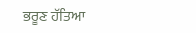ਭਰੂਣ ਹੱਤਿਆ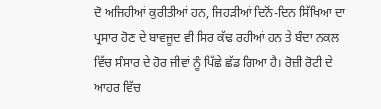ਦੋ ਅਜਿਹੀਆਂ ਕੁਰੀਤੀਆਂ ਹਨ, ਜਿਹੜੀਆਂ ਦਿਨੋਂ-ਦਿਨ ਸਿੱਖਿਆ ਦਾ ਪ੍ਰਸਾਰ ਹੋਣ ਦੇ ਬਾਵਜੂਦ ਵੀ ਸਿਰ ਕੱਢ ਰਹੀਆਂ ਹਨ ਤੇ ਬੰਦਾ ਨਕਲ ਵਿੱਚ ਸੰਸਾਰ ਦੇ ਹੋਰ ਜੀਵਾਂ ਨੂੰ ਪਿੱਛੇ ਛੱਡ ਗਿਆ ਹੈ। ਰੋਜ਼ੀ ਰੋਟੀ ਦੇ ਆਹਰ ਵਿੱਚ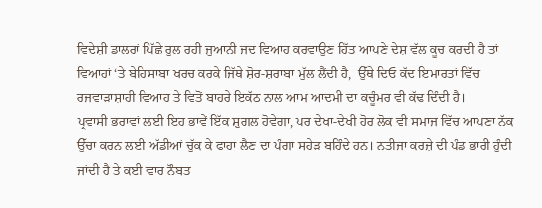ਵਿਦੇਸ਼ੀ ਡਾਲਰਾਂ ਪਿੱਛੇ ਰੁਲ ਰਹੀ ਜੁਆਨੀ ਜਦ ਵਿਆਹ ਕਰਵਾਉਣ ਹਿੱਤ ਆਪਣੇ ਦੇਸ਼ ਵੱਲ ਕੂਚ ਕਰਦੀ ਹੈ ਤਾਂ ਵਿਆਹਾਂ ‘ਤੇ ਬੇਹਿਸਾਬਾ ਖਰਚ ਕਰਕੇ ਜਿੱਥੇ ਸ਼ੋਰ-ਸ਼ਰਾਬਾ ਮੁੱਲ ਲੈਂਦੀ ਹੈ,  ਉੱਥੇ ਦਿਓ ਕੱਦ ਇਮਾਰਤਾਂ ਵਿੱਚ ਰਜਵਾੜਾਸ਼ਾਹੀ ਵਿਆਹ ਤੇ ਵਿਤੋਂ ਬਾਹਰੇ ਇਕੱਠ ਨਾਲ ਆਮ ਆਦਮੀ ਦਾ ਕਚੂੰਮਰ ਵੀ ਕੱਢ ਦਿੰਦੀ ਹੈ।
ਪ੍ਰਵਾਸੀ ਭਰਾਵਾਂ ਲਈ ਇਹ ਭਾਵੇਂ ਇੱਕ ਸ਼ੁਗਲ ਹੋਵੇਗਾ, ਪਰ ਦੇਖਾ-ਦੇਖੀ ਹੋਰ ਲੋਕ ਵੀ ਸਮਾਜ ਵਿੱਚ ਆਪਣਾ ਨੱਕ ਉੱਚਾ ਕਰਨ ਲਈ ਅੱਡੀਆਂ ਚੁੱਕ ਕੇ ਫਾਹਾ ਲੈਣ ਦਾ ਪੰਗਾ ਸਹੇੜ ਬਹਿੰਦੇ ਹਨ। ਨਤੀਜਾ ਕਰਜ਼ੇ ਦੀ ਪੰਡ ਭਾਰੀ ਹੁੰਦੀ ਜਾਂਦੀ ਹੈ ਤੇ ਕਈ ਵਾਰ ਨੌਬਤ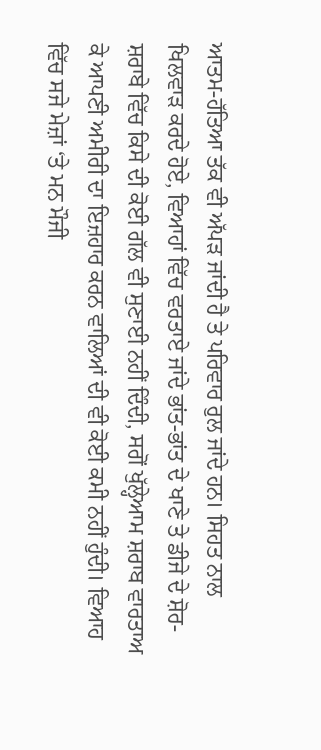ਆਤਮ-ਹੱਤਿਆ ਤੱਕ ਵੀ ਅੱਪੜ ਜਾਂਦੀ ਹੈ ਤੇ ਪਰਿਵਾਰ ਰੁਲ ਜਾਂਦੇ ਹਨ। ਸਿਹਤ ਨਾਲ ਖਿਲਵਾੜ ਕਰਦੇ ਹੋਏ, ਵਿਆਹਾਂ ਵਿੱਚ ਵਰਤਾਏ ਜਾਂਦੇ ਭਾਂਤ-ਭਾਂਤ ਦੇ ਖਾਣੇ ਤੇ ਡੀਜੇ ਦੇ ਸ਼ੋਰ-ਸ਼ਰਾਬੇ ਵਿੱਚ ਕਿਸੇ ਦੀ ਕੋਈ ਗੱਲ ਵੀ ਸੁਣਾਈ ਨਹੀਂ ਦਿੰਦੀ, ਸਗੋਂ ਖੁੱਲ੍ਹੇਆਮ ਸ਼ਰਾਬ ਵਾਰਤਾਅ ਕੇ ਆਪਣੀ ਅਮੀਰੀ ਦਾ ਇਜ਼ਹਾਰ ਕਰਨ ਵਾਲਿਆਂ ਦੀ ਵੀ ਕੋਈ ਕਮੀ ਨਹੀਂ ਹੁੰਦੀ। ਵਿਆਹ ਵਿੱਚ ਸਜੇ ਮੇਜ਼ਾਂ ‘ਤੇ ਮਨ ਮੌਜੀ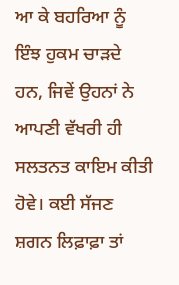ਆ ਕੇ ਬਹਰਿਆ ਨੂੰ ਇੰਝ ਹੁਕਮ ਚਾੜਦੇ ਹਨ, ਜਿਵੇਂ ਉਹਨਾਂ ਨੇ ਆਪਣੀ ਵੱਖਰੀ ਹੀ ਸਲਤਨਤ ਕਾਇਮ ਕੀਤੀ ਹੋਵੇ। ਕਈ ਸੱਜਣ ਸ਼ਗਨ ਲਿਫ਼ਾਫ਼ਾ ਤਾਂ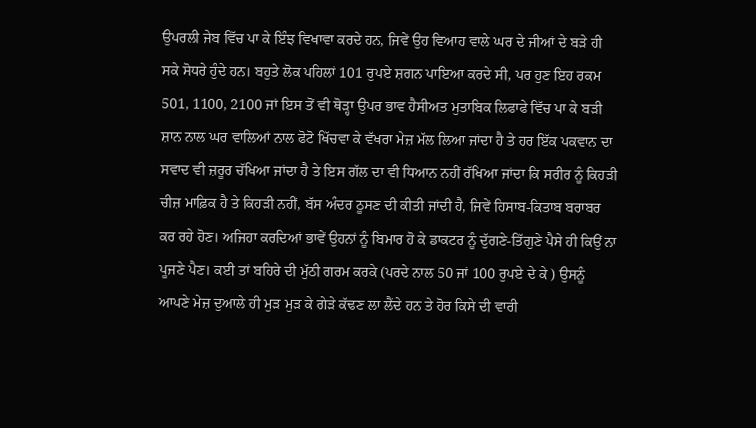ਉਪਰਲੀ ਜੇਬ ਵਿੱਚ ਪਾ ਕੇ ਇੰਝ ਵਿਖਾਵਾ ਕਰਦੇ ਹਨ, ਜਿਵੇਂ ਉਹ ਵਿਆਹ ਵਾਲੇ ਘਰ ਦੇ ਜੀਆਂ ਦੇ ਬੜੇ ਹੀ ਸਕੇ ਸੋਧਰੇ ਹੁੰਦੇ ਹਨ। ਬਹੁਤੇ ਲੋਕ ਪਹਿਲਾਂ 101 ਰੁਪਏ ਸ਼ਗਨ ਪਾਇਆ ਕਰਦੇ ਸੀ, ਪਰ ਹੁਣ ਇਹ ਰਕਮ 501, 1100, 2100 ਜਾਂ ਇਸ ਤੋਂ ਵੀ ਥੋੜ੍ਹਾ ਉਪਰ ਭਾਵ ਹੈਸੀਅਤ ਮੁਤਾਬਿਕ ਲਿਫਾਫੇ ਵਿੱਚ ਪਾ ਕੇ ਬੜੀ ਸ਼ਾਨ ਨਾਲ ਘਰ ਵਾਲਿਆਂ ਨਾਲ ਫੋਟੋ ਖਿੱਚਵਾ ਕੇ ਵੱਖਰਾ ਮੇਜ਼ ਮੱਲ ਲਿਆ ਜਾਂਦਾ ਹੈ ਤੇ ਹਰ ਇੱਕ ਪਕਵਾਨ ਦਾ ਸਵਾਦ ਵੀ ਜ਼ਰੂਰ ਚੱਖਿਆ ਜਾਂਦਾ ਹੈ ਤੇ ਇਸ ਗੱਲ ਦਾ ਵੀ ਧਿਆਨ ਨਹੀਂ ਰੱਖਿਆ ਜਾਂਦਾ ਕਿ ਸਰੀਰ ਨੂੰ ਕਿਹੜੀ ਚੀਜ਼ ਮਾਫ਼ਿਕ ਹੈ ਤੇ ਕਿਹੜੀ ਨਹੀਂ, ਬੱਸ ਅੰਦਰ ਠੂਸਣ ਦੀ ਕੀਤੀ ਜਾਂਦੀ ਹੈ, ਜਿਵੇਂ ਹਿਸਾਬ-ਕਿਤਾਬ ਬਰਾਬਰ ਕਰ ਰਹੇ ਹੋਣ। ਅਜਿਹਾ ਕਰਦਿਆਂ ਭਾਵੇਂ ਉਹਨਾਂ ਨੂੰ ਬਿਮਾਰ ਹੋ ਕੇ ਡਾਕਟਰ ਨੂੰ ਦੁੱਗਣੇ-ਤਿੱਗੁਣੇ ਪੈਸੇ ਹੀ ਕਿਉਂ ਨਾ ਪੂਜਣੇ ਪੈਣ। ਕਈ ਤਾਂ ਬਹਿਰੇ ਦੀ ਮੁੱਠੀ ਗਰਮ ਕਰਕੇ (ਪਰਦੇ ਨਾਲ 50 ਜਾਂ 100 ਰੁਪਏ ਦੇ ਕੇ ) ਉਸਨੂੰ ਆਪਣੇ ਮੇਜ਼ ਦੁਆਲੇ ਹੀ ਮੁੜ ਮੁੜ ਕੇ ਗੇੜੇ ਕੱਢਣ ਲਾ ਲੈਂਦੇ ਹਨ ਤੇ ਹੋਰ ਕਿਸੇ ਦੀ ਵਾਰੀ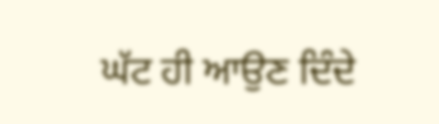ਘੱਟ ਹੀ ਆਉਣ ਦਿੰਦੇ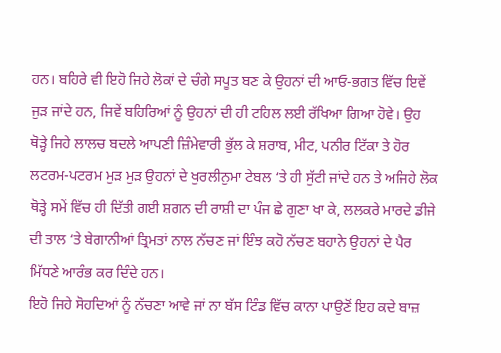ਹਨ। ਬਹਿਰੇ ਵੀ ਇਹੋ ਜਿਹੇ ਲੋਕਾਂ ਦੇ ਚੰਗੇ ਸਪੂਤ ਬਣ ਕੇ ਉਹਨਾਂ ਦੀ ਆਓ-ਭਗਤ ਵਿੱਚ ਇਵੇਂ ਜੁੜ ਜਾਂਦੇ ਹਨ, ਜਿਵੇਂ ਬਹਿਰਿਆਂ ਨੂੰ ਉਹਨਾਂ ਦੀ ਹੀ ਟਹਿਲ ਲਈ ਰੱਖਿਆ ਗਿਆ ਹੋਵੇ। ਉਹ ਥੋੜ੍ਹੇ ਜਿਹੇ ਲਾਲਚ ਬਦਲੇ ਆਪਣੀ ਜ਼ਿੰਮੇਵਾਰੀ ਭੁੱਲ ਕੇ ਸ਼ਰਾਬ, ਮੀਟ, ਪਨੀਰ ਟਿੱਕਾ ਤੇ ਹੋਰ ਲਟਰਮ-ਪਟਰਮ ਮੁੜ ਮੁੜ ਉਹਨਾਂ ਦੇ ਖੁਰਲੀਨੁਮਾ ਟੇਬਲ ‘ਤੇ ਹੀ ਸੁੱਟੀ ਜਾਂਦੇ ਹਨ ਤੇ ਅਜਿਹੇ ਲੋਕ ਥੋੜ੍ਹੇ ਸਮੇਂ ਵਿੱਚ ਹੀ ਦਿੱਤੀ ਗਈ ਸ਼ਗਨ ਦੀ ਰਾਸ਼ੀ ਦਾ ਪੰਜ ਛੇ ਗੁਣਾ ਖਾ ਕੇ, ਲਲਕਰੇ ਮਾਰਦੇ ਡੀਜੇ ਦੀ ਤਾਲ ‘ਤੇ ਬੇਗਾਨੀਆਂ ਤ੍ਰਿਮਤਾਂ ਨਾਲ ਨੱਚਣ ਜਾਂ ਇੰਝ ਕਹੋ ਨੱਚਣ ਬਹਾਨੇ ਉਹਨਾਂ ਦੇ ਪੈਰ ਮਿੱਧਣੇ ਆਰੰਭ ਕਰ ਦਿੰਦੇ ਹਨ।
ਇਹੋ ਜਿਹੇ ਸੋਹਦਿਆਂ ਨੂੰ ਨੱਚਣਾ ਆਵੇ ਜਾਂ ਨਾ ਬੱਸ ਟਿੰਡ ਵਿੱਚ ਕਾਨਾ ਪਾਉਣੋਂ ਇਹ ਕਦੇ ਬਾਜ਼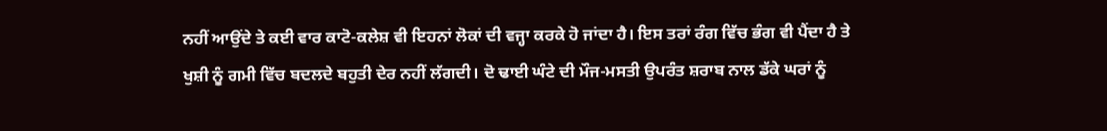ਨਹੀਂ ਆਉਂਦੇ ਤੇ ਕਈ ਵਾਰ ਕਾਟੋ-ਕਲੇਸ਼ ਵੀ ਇਹਨਾਂ ਲੋਕਾਂ ਦੀ ਵਜ੍ਹਾ ਕਰਕੇ ਹੋ ਜਾਂਦਾ ਹੈ। ਇਸ ਤਰਾਂ ਰੰਗ ਵਿੱਚ ਭੰਗ ਵੀ ਪੈਂਦਾ ਹੈ ਤੇ ਖੁਸ਼ੀ ਨੂੰ ਗਮੀ ਵਿੱਚ ਬਦਲਦੇ ਬਹੁਤੀ ਦੇਰ ਨਹੀਂ ਲੱਗਦੀ। ਦੋ ਢਾਈ ਘੰਟੇ ਦੀ ਮੌਜ-ਮਸਤੀ ਉਪਰੰਤ ਸ਼ਰਾਬ ਨਾਲ ਡੱਕੇ ਘਰਾਂ ਨੂੰ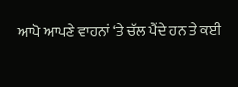ਆਪੋ ਆਪਣੇ ਵਾਹਨਾਂ ‘ਤੇ ਚੱਲ ਪੈਂਦੇ ਹਨ ਤੇ ਕਈ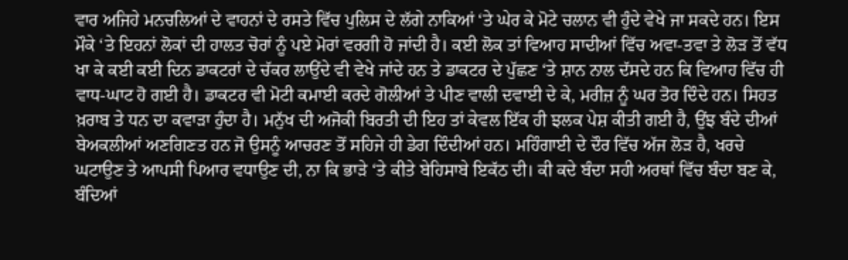ਵਾਰ ਅਜਿਹੇ ਮਨਚਲਿਆਂ ਦੇ ਵਾਹਨਾਂ ਦੇ ਰਸਤੇ ਵਿੱਚ ਪੁਲਿਸ ਦੇ ਲੱਗੇ ਨਾਕਿਆਂ ‘ਤੇ ਘੇਰ ਕੇ ਮੋਟੇ ਚਲਾਨ ਵੀ ਹੁੰਦੇ ਵੇਖੇ ਜਾ ਸਕਦੇ ਹਨ। ਇਸ ਮੌਕੇ ‘ਤੇ ਇਹਨਾਂ ਲੋਕਾਂ ਦੀ ਹਾਲਤ ਚੋਰਾਂ ਨੂੰ ਪਏ ਮੋਰਾਂ ਵਰਗੀ ਹੋ ਜਾਂਦੀ ਹੈ। ਕਈ ਲੋਕ ਤਾਂ ਵਿਆਹ ਸਾਦੀਆਂ ਵਿੱਚ ਅਵਾ-ਤਵਾ ਤੇ ਲੋੜ ਤੋਂ ਵੱਧ ਖਾ ਕੇ ਕਈ ਕਈ ਦਿਨ ਡਾਕਟਰਾਂ ਦੇ ਚੱਕਰ ਲਾਉਂਦੇ ਵੀ ਵੇਖੇ ਜਾਂਦੇ ਹਨ ਤੇ ਡਾਕਟਰ ਦੇ ਪੁੱਛਣ ‘ਤੇ ਸ਼ਾਨ ਨਾਲ ਦੱਸਦੇ ਹਨ ਕਿ ਵਿਆਹ ਵਿੱਚ ਹੀ ਵਾਧ-ਘਾਟ ਹੋ ਗਈ ਹੈ। ਡਾਕਟਰ ਵੀ ਮੋਟੀ ਕਮਾਈ ਕਰਦੇ ਗੋਲੀਆਂ ਤੇ ਪੀਣ ਵਾਲੀ ਦਵਾਈ ਦੇ ਕੇ, ਮਰੀਜ਼ ਨੂੰ ਘਰ ਤੋਰ ਦਿੰਦੇ ਹਨ। ਸਿਹਤ ਖ਼ਰਾਬ ਤੇ ਧਨ ਦਾ ਕਵਾੜਾ ਹੁੰਦਾ ਹੈ। ਮਨੁੱਖ ਦੀ ਅਜੋਕੀ ਬਿਰਤੀ ਦੀ ਇਹ ਤਾਂ ਕੇਵਲ ਇੱਕ ਹੀ ਝਲਕ ਪੇਸ਼ ਕੀਤੀ ਗਈ ਹੈ, ਉਂਝ ਬੰਦੇ ਦੀਆਂ ਬੇਅਕਲੀਆਂ ਅਣਗਿਣਤ ਹਨ ਜੋ ਉਸਨੂੰ ਆਚਰਣ ਤੋਂ ਸਹਿਜੇ ਹੀ ਡੇਗ ਦਿੰਦੀਆਂ ਹਨ। ਮਹਿੰਗਾਈ ਦੇ ਦੌਰ ਵਿੱਚ ਅੱਜ ਲੋੜ ਹੈ, ਖਰਚੇ ਘਟਾਉਣ ਤੇ ਆਪਸੀ ਪਿਆਰ ਵਧਾਉਣ ਦੀ, ਨਾ ਕਿ ਭਾੜੇ ‘ਤੇ ਕੀਤੇ ਬੇਹਿਸਾਬੇ ਇਕੱਠ ਦੀ। ਕੀ ਕਦੇ ਬੰਦਾ ਸਹੀ ਅਰਥਾਂ ਵਿੱਚ ਬੰਦਾ ਬਣ ਕੇ, ਬੰਦਿਆਂ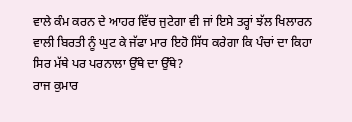ਵਾਲੇ ਕੰਮ ਕਰਨ ਦੇ ਆਹਰ ਵਿੱਚ ਜੁਟੇਗਾ ਵੀ ਜਾਂ ਇਸੇ ਤਰ੍ਹਾਂ ਝੱਲ ਖਿਲਾਰਨ ਵਾਲੀ ਬਿਰਤੀ ਨੂੰ ਘੁਟ ਕੇ ਜੱਫਾ ਮਾਰ ਇਹੋ ਸਿੱਧ ਕਰੇਗਾ ਕਿ ਪੰਚਾਂ ਦਾ ਕਿਹਾ ਸਿਰ ਮੱਥੇ ਪਰ ਪਰਨਾਲਾ ਉੱਥੇ ਦਾ ਉੱਥੇ?
ਰਾਜ ਕੁਮਾਰ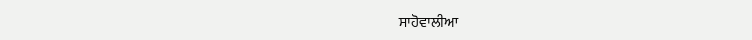ਸਾਹੋਵਾਲੀਆ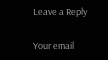Leave a Reply

Your email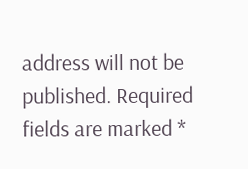address will not be published. Required fields are marked *